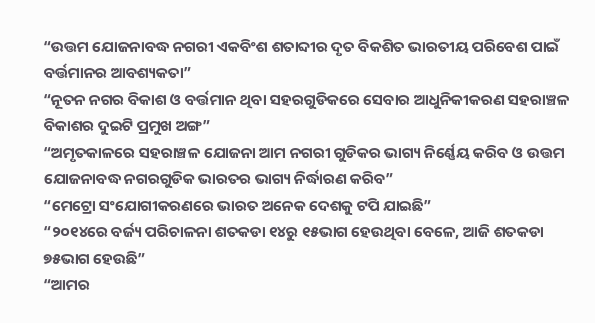“ଉତ୍ତମ ଯୋଜନାବଦ୍ଧ ନଗରୀ ଏକବିଂଶ ଶତାବ୍ଦୀର ଦୃତ ବିକଶିତ ଭାରତୀୟ ପରିବେଶ ପାଇଁ ବର୍ତ୍ତମାନର ଆବଶ୍ୟକତା”
“ନୂତନ ନଗର ବିକାଶ ଓ ବର୍ତ୍ତମାନ ଥିବା ସହରଗୁଡିକରେ ସେବାର ଆଧୁନିକୀକରଣ ସହରାଞ୍ଚଳ ବିକାଶର ଦୁଇଟି ପ୍ରମୁଖ ଅଙ୍ଗ”
“ଅମୃତକାଳରେ ସହରାଞ୍ଚଳ ଯୋଜନା ଆମ ନଗରୀ ଗୁଡିକର ଭାଗ୍ୟ ନିର୍ଣ୍ଣେୟ କରିବ ଓ ଉତ୍ତମ ଯୋଜନାବଦ୍ଧ ନଗରଗୁଡିକ ଭାରତର ଭାଗ୍ୟ ନିର୍ଦ୍ଧାରଣ କରିବ”
“ମେଟ୍ରୋ ସଂଯୋଗୀକରଣରେ ଭାରତ ଅନେକ ଦେଶକୁ ଟପି ଯାଇଛି”
“୨୦୧୪ରେ ବର୍ଜ୍ୟ ପରିଚାଳନା ଶତକଡା ୧୪ରୁ ୧୫ଭାଗ ହେଉଥିବା ବେଳେ, ଆଜି ଶତକଡା ୭୫ଭାଗ ହେଉଛି”
“ଆମର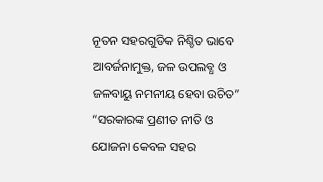ନୂତନ ସହରଗୁଡିକ ନିଶ୍ଚିତ ଭାବେ ଆବର୍ଜନାମୁକ୍ତ, ଜଳ ଉପଲବ୍ଧ ଓ ଜଳବାୟୁ ନମନୀୟ ହେବା ଉଚିତ”
“ସରକାରଙ୍କ ପ୍ରଣୀତ ନୀତି ଓ ଯୋଜନା କେବଳ ସହର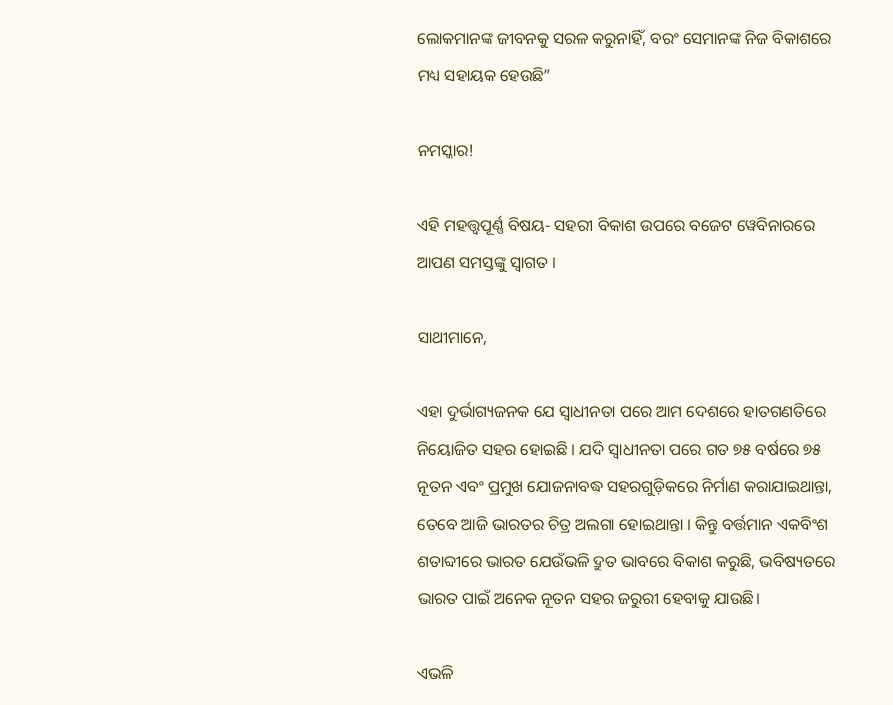ଲୋକମାନଙ୍କ ଜୀବନକୁ ସରଳ କରୁନାହିଁ, ବରଂ ସେମାନଙ୍କ ନିଜ ବିକାଶରେ ମଧ୍ୟ ସହାୟକ ହେଉଛି”

ନମସ୍କାର!

ଏହି ମହତ୍ତ୍ୱପୂର୍ଣ୍ଣ ବିଷୟ- ସହରୀ ବିକାଶ ଉପରେ ବଜେଟ ୱେବିନାରରେ ଆପଣ ସମସ୍ତଙ୍କୁ ସ୍ୱାଗତ ।

ସାଥୀମାନେ,

ଏହା ଦୁର୍ଭାଗ୍ୟଜନକ ଯେ ସ୍ୱାଧୀନତା ପରେ ଆମ ଦେଶରେ ହାତଗଣତିରେ ନିୟୋଜିତ ସହର ହୋଇଛି । ଯଦି ସ୍ୱାଧୀନତା ପରେ ଗତ ୭୫ ବର୍ଷରେ ୭୫ ନୂତନ ଏବଂ ପ୍ରମୁଖ ଯୋଜନାବଦ୍ଧ ସହରଗୁଡ଼ିକରେ ନିର୍ମାଣ କରାଯାଇଥାନ୍ତା, ତେବେ ଆଜି ଭାରତର ଚିତ୍ର ଅଲଗା ହୋଇଥାନ୍ତା । କିନ୍ତୁ ବର୍ତ୍ତମାନ ଏକବିଂଶ ଶତାବ୍ଦୀରେ ଭାରତ ଯେଉଁଭଳି ଦ୍ରୁତ ଭାବରେ ବିକାଶ କରୁଛି, ଭବିଷ୍ୟତରେ ଭାରତ ପାଇଁ ଅନେକ ନୂତନ ସହର ଜରୁରୀ ହେବାକୁ ଯାଉଛି।

ଏଭଳି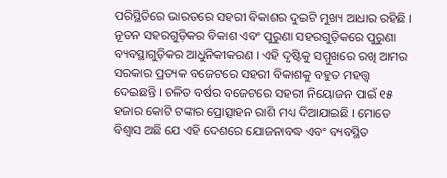ପରିସ୍ଥିତିରେ ଭାରତରେ ସହରୀ ବିକାଶର ଦୁଇଟି ମୁଖ୍ୟ ଆଧାର ରହିଛି । ନୂତନ ସହରଗୁଡ଼ିକର ବିକାଶ ଏବଂ ପୁରୁଣା ସହରଗୁଡ଼ିକରେ ପୁରୁଣା ବ୍ୟବସ୍ଥାଗୁଡ଼ିକର ଆଧୁନିକୀକରଣ । ଏହି ଦୃଷ୍ଟିକୁ ସମ୍ମୁଖରେ ରଖି ଆମର ସରକାର ପ୍ରତ୍ୟକ ବଜେଟରେ ସହରୀ ବିକାଶକୁ ବହୁତ ମହତ୍ତ୍ୱ ଦେଇଛନ୍ତି । ଚଳିତ ବର୍ଷର ବଜେଟରେ ସହରୀ ନିୟୋଜନ ପାଇଁ ୧୫ ହଜାର କୋଟି ଟଙ୍କାର ପ୍ରୋତ୍ସାହନ ରାଶି ମଧ୍ୟ ଦିଆଯାଇଛି । ମୋତେ ବିଶ୍ୱାସ ଅଛି ଯେ ଏହି ଦେଶରେ ଯୋଜନାବଦ୍ଧ ଏବଂ ବ୍ୟବସ୍ଥିତ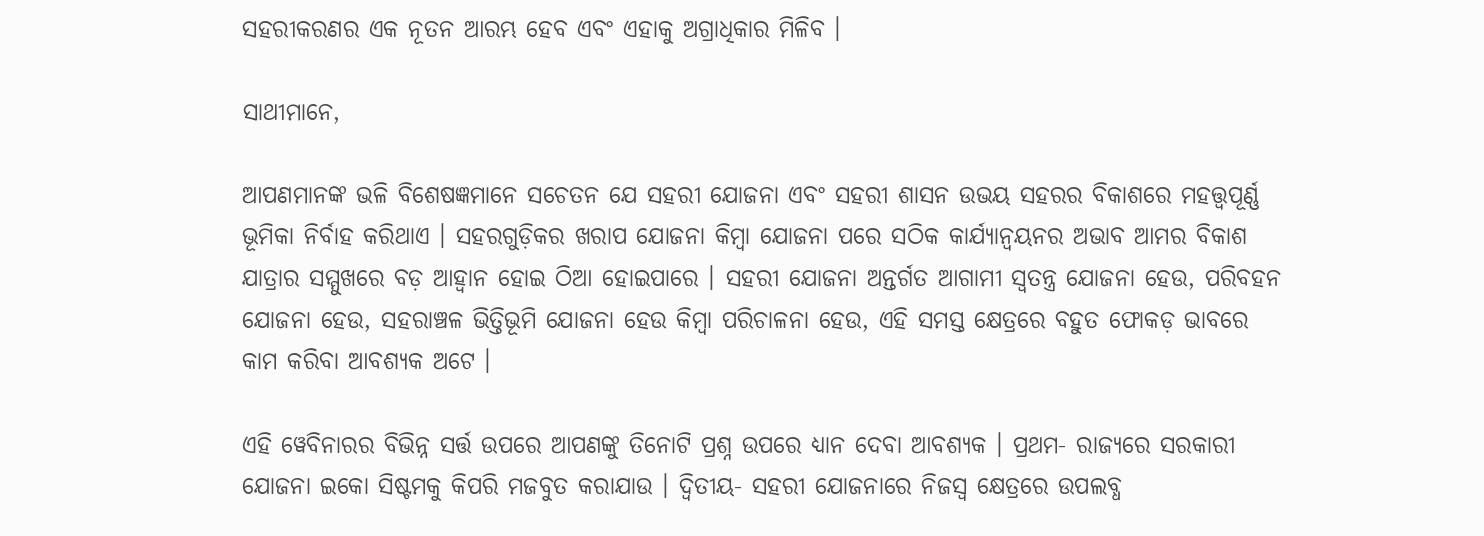ସହରୀକରଣର ଏକ ନୂତନ ଆରମ୍ଭ ହେବ ଏବଂ ଏହାକୁ ଅଗ୍ରାଧିକାର ମିଳିବ ।

ସାଥୀମାନେ,

ଆପଣମାନଙ୍କ ଭଳି ବିଶେଷଜ୍ଞମାନେ ସଚେତନ ଯେ ସହରୀ ଯୋଜନା ଏବଂ ସହରୀ ଶାସନ ଉଭୟ ସହରର ବିକାଶରେ ମହତ୍ତ୍ୱପୂର୍ଣ୍ଣ ଭୂମିକା ନିର୍ବାହ କରିଥାଏ । ସହରଗୁଡ଼ିକର ଖରାପ ଯୋଜନା କିମ୍ବା ଯୋଜନା ପରେ ସଠିକ କାର୍ଯ୍ୟାନ୍ୱୟନର ଅଭାବ ଆମର ବିକାଶ ଯାତ୍ରାର ସମ୍ମୁଖରେ ବଡ଼ ଆହ୍ୱାନ ହୋଇ ଠିଆ ହୋଇପାରେ । ସହରୀ ଯୋଜନା ଅନ୍ତର୍ଗତ ଆଗାମୀ ସ୍ୱତନ୍ତ୍ର ଯୋଜନା ହେଉ, ପରିବହନ ଯୋଜନା ହେଉ, ସହରାଞ୍ଚଳ ଭିତ୍ତିଭୂମି ଯୋଜନା ହେଉ କିମ୍ବା ପରିଚାଳନା ହେଉ, ଏହି ସମସ୍ତ କ୍ଷେତ୍ରରେ ବହୁତ ଫୋକଡ଼ ଭାବରେ କାମ କରିବା ଆବଶ୍ୟକ ଅଟେ ।

ଏହି ୱେବିନାରର ବିଭିନ୍ନ ସର୍ତ୍ତ ଉପରେ ଆପଣଙ୍କୁ ତିନୋଟି ପ୍ରଶ୍ନ ଉପରେ ଧ୍ୟାନ ଦେବା ଆବଶ୍ୟକ । ପ୍ରଥମ- ରାଜ୍ୟରେ ସରକାରୀ ଯୋଜନା ଇକୋ ସିଷ୍ଟମକୁ କିପରି ମଜବୁତ କରାଯାଉ । ଦ୍ୱିତୀୟ- ସହରୀ ଯୋଜନାରେ ନିଜସ୍ୱ କ୍ଷେତ୍ରରେ ଉପଲବ୍ଧ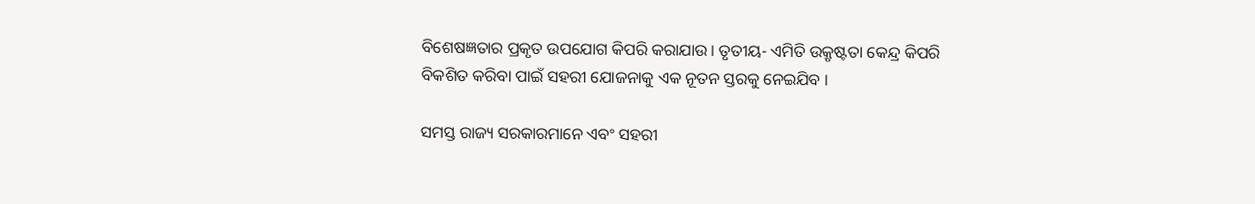ବିଶେଷଜ୍ଞତାର ପ୍ରକୃତ ଉପଯୋଗ କିପରି କରାଯାଉ । ତୃତୀୟ- ଏମିତି ଉକ୍ରୃଷ୍ଟତା କେନ୍ଦ୍ର କିପରି ବିକଶିତ କରିବା ପାଇଁ ସହରୀ ଯୋଜନାକୁ ଏକ ନୂତନ ସ୍ତରକୁ ନେଇଯିବ ।

ସମସ୍ତ ରାଜ୍ୟ ସରକାରମାନେ ଏବଂ ସହରୀ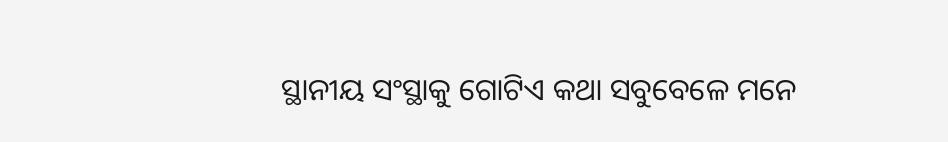ସ୍ଥାନୀୟ ସଂସ୍ଥାକୁ ଗୋଟିଏ କଥା ସବୁବେଳେ ମନେ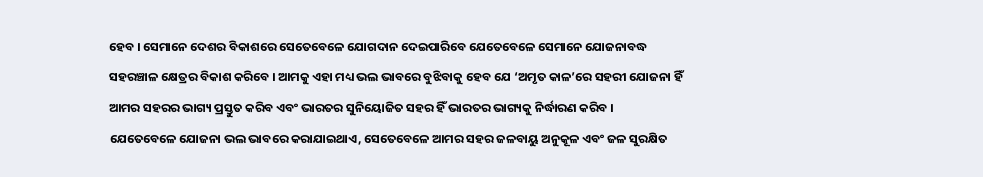ହେବ । ସେମାନେ ଦେଶର ବିକାଶରେ ସେତେବେଳେ ଯୋଗଦାନ ଦେଇପାରିବେ ଯେତେବେଳେ ସେମାନେ ଯୋଜନାବଦ୍ଧ ସହରଞ୍ଚାଳ କ୍ଷେତ୍ରର ବିକାଶ କରିବେ । ଆମକୁ ଏହା ମଧ୍ୟ ଭଲ ଭାବରେ ବୁଝିବାକୁ ହେବ ଯେ ‘ଅମୃତ କାଳ’ରେ ସହରୀ ଯୋଜନା ହିଁ ଆମର ସହରର ଭାଗ୍ୟ ପ୍ରସ୍ତୁତ କରିବ ଏବଂ ଭାରତର ସୁନିୟୋଜିତ ସହର ହିଁ ଭାରତର ଭାଗ୍ୟକୁ ନିର୍ଦ୍ଧାରଣ କରିବ । ଯେତେବେଳେ ଯୋଜନା ଭଲ ଭାବରେ କରାଯାଇଥାଏ, ସେତେବେଳେ ଆମର ସହର ଜଳବାୟୁ ଅନୁକୂଳ ଏବଂ ଜଳ ସୁରକ୍ଷିତ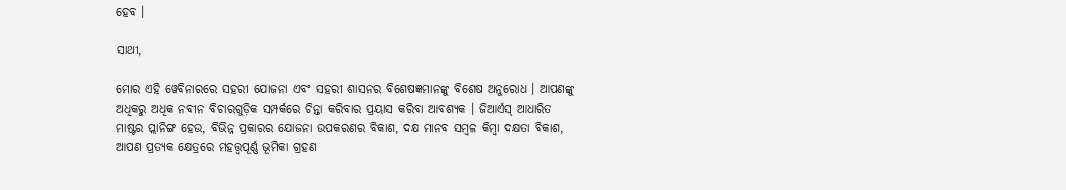ହେବ ।

ସାଥୀ,

ମୋର ଏହି ୱେବିନାରରେ ସହରୀ ଯୋଜନା ଏବଂ ସହରୀ ଶାସନର ବିଶେଷଜ୍ଞମାନଙ୍କୁ ବିଶେଷ ଅନୁରୋଧ । ଆପଣଙ୍କୁ ଅଧିକରୁ ଅଧିକ ନବୀନ ବିଚାରଗୁଡ଼ିକ ସମ୍ପର୍କରେ ଚିନ୍ତା କରିବାର ପ୍ରୟାସ କରିବା ଆବଶ୍ୟକ । ଜିଆର୍ଏସ୍ ଆଧାରିତ ମାଷ୍ଟର ପ୍ଲାନିଙ୍ଗ ହେଉ, ବିଭିନ୍ନ ପ୍ରକାରର ଯୋଜନା ଉପକରଣର ବିକାଶ, ଦକ୍ଷ ମାନବ ସମ୍ବଳ କିମ୍ବା ଦକ୍ଷତା ବିକାଶ, ଆପଣ ପ୍ରତ୍ୟକ କ୍ଷେତ୍ରରେ ମହତ୍ତ୍ୱପୂର୍ଣ୍ଣ ଭୂମିକା ଗ୍ରହଣ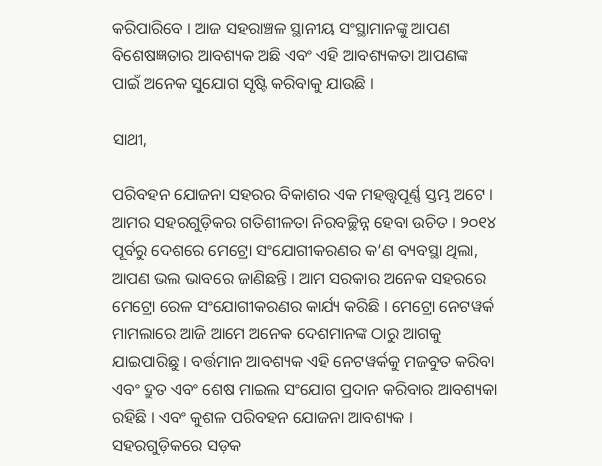କରିପାରିବେ । ଆଜ ସହରାଞ୍ଚଳ ସ୍ଥାନୀୟ ସଂସ୍ଥାମାନଙ୍କୁ ଆପଣ ବିଶେଷଜ୍ଞତାର ଆବଶ୍ୟକ ଅଛି ଏବଂ ଏହି ଆବଶ୍ୟକତା ଆପଣଙ୍କ ପାଇଁ ଅନେକ ସୁଯୋଗ ସୃଷ୍ଟି କରିବାକୁ ଯାଉଛି ।

ସାଥୀ,

ପରିବହନ ଯୋଜନା ସହରର ବିକାଶର ଏକ ମହତ୍ତ୍ୱପୂର୍ଣ୍ଣ ସ୍ତମ୍ଭ ଅଟେ । ଆମର ସହରଗୁଡ଼ିକର ଗତିଶୀଳତା ନିରବଚ୍ଛିନ୍ନ ହେବା ଉଚିତ । ୨୦୧୪ ପୂର୍ବରୁ ଦେଶରେ ମେଟ୍ରୋ ସଂଯୋଗୀକରଣର କ’ଣ ବ୍ୟବସ୍ଥା ଥିଲା, ଆପଣ ଭଲ ଭାବରେ ଜାଣିଛନ୍ତି । ଆମ ସରକାର ଅନେକ ସହରରେ ମେଟ୍ରୋ ରେଳ ସଂଯୋଗୀକରଣର କାର୍ଯ୍ୟ କରିଛି । ମେଟ୍ରୋ ନେଟୱର୍କ ମାମଲାରେ ଆଜି ଆମେ ଅନେକ ଦେଶମାନଙ୍କ ଠାରୁ ଆଗକୁ ଯାଇପାରିଛୁ । ବର୍ତ୍ତମାନ ଆବଶ୍ୟକ ଏହି ନେଟୱର୍କକୁ ମଜବୁତ କରିବା ଏବଂ ଦ୍ରୁତ ଏବଂ ଶେଷ ମାଇଲ ସଂଯୋଗ ପ୍ରଦାନ କରିବାର ଆବଶ୍ୟକା ରହିଛି । ଏବଂ କୁଶଳ ପରିବହନ ଯୋଜନା ଆବଶ୍ୟକ । ସହରଗୁଡ଼ିକରେ ସଡ଼କ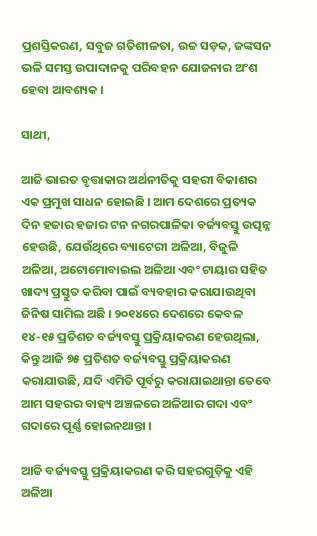ପ୍ରଶସ୍ତିକରଣ, ସବୁଜ ଗତିଶୀଳତା, ଉଚ୍ଚ ସଡ଼କ, ଜଙ୍କସନ ଭଳି ସମସ୍ତ ଉପାଦାନକୁ ପରିବହନ ଯୋଜନାର ଅଂଶ ହେବା ଆବଶ୍ୟକ ।

ସାଥୀ,

ଆଜି ଭାରତ ବୃତ୍ତାକାର ଅର୍ଥନୀତିକୁ ସହରୀ ବିକାଶର ଏକ ପ୍ରମୁଖ ସାଧନ ହୋଇଛି । ଆମ ଦେଶରେ ପ୍ରତ୍ୟକ ଦିନ ହଜାର ହଜାର ଟନ ନଗରପାଳିକା ବର୍ଜ୍ୟବସ୍ତୁ ଉତ୍ପନ୍ନ ହେଉଛି, ଯେଉଁଥିରେ ବ୍ୟାଟେରୀ ଅଳିଆ, ବିଜୁଳି ଅଳିଆ, ଅଟୋମୋବାଇଲ ଅଳିଆ ଏବଂ ଟାୟାର ସହିତ ଖାଦ୍ୟ ପ୍ରସ୍ତୁତ କରିବା ପାଇଁ ବ୍ୟବହାର କରାଯାଉଥିବା ଜିନିଷ ସାମିଲ ଅଛି । ୨୦୧୪ରେ ଦେଶରେ କେବଳ ୧୪-୧୫ ପ୍ରତିଶତ ବର୍ଜ୍ୟବସ୍ତୁ ପ୍ରକ୍ରିୟାକରଣ ହେଉଥିଲା, କିନ୍ତୁ ଆଜି ୭୫ ପ୍ରତିଶତ ବର୍ଜ୍ୟବସ୍ତୁ ପ୍ରକ୍ରିୟାକରଣ କରାଯାଉଛି, ଯଦି ଏମିତି ପୂର୍ବରୁ କରାଯାଇଥାନ୍ତା ତେବେ ଆମ ସହରର ବାହ୍ୟ ଅଞ୍ଚଳରେ ଅଳିଆର ଗଦା ଏବଂ ଗଦାରେ ପୂର୍ଣ୍ଣ ହୋଇନଥାନ୍ତା ।

ଆଜି ବର୍ଜ୍ୟବସ୍ତୁ ପ୍ରକ୍ରିୟାକରଣ କରି ସହରଗୁଡ଼ିକୁ ଏହି ଅଳିଆ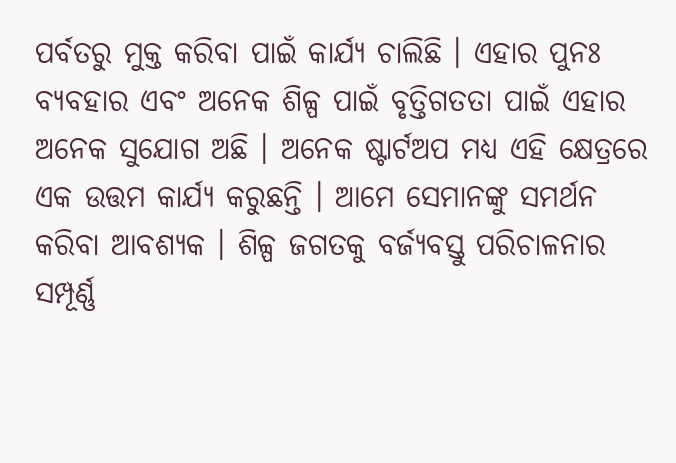ପର୍ବତରୁ ମୁକ୍ତ କରିବା ପାଇଁ କାର୍ଯ୍ୟ ଚାଲିଛି । ଏହାର ପୁନଃ ବ୍ୟବହାର ଏବଂ ଅନେକ ଶିଳ୍ପ ପାଇଁ ବୃତ୍ତିଗତତା ପାଇଁ ଏହାର ଅନେକ ସୁଯୋଗ ଅଛି । ଅନେକ ଷ୍ଟାର୍ଟଅପ ମଧ୍ୟ ଏହି କ୍ଷେତ୍ରରେ ଏକ ଉତ୍ତମ କାର୍ଯ୍ୟ କରୁଛନ୍ତି । ଆମେ ସେମାନଙ୍କୁ ସମର୍ଥନ କରିବା ଆବଶ୍ୟକ । ଶିଳ୍ପ ଜଗତକୁ ବର୍ଜ୍ୟବସ୍ତୁ ପରିଚାଳନାର ସମ୍ପୂର୍ଣ୍ଣ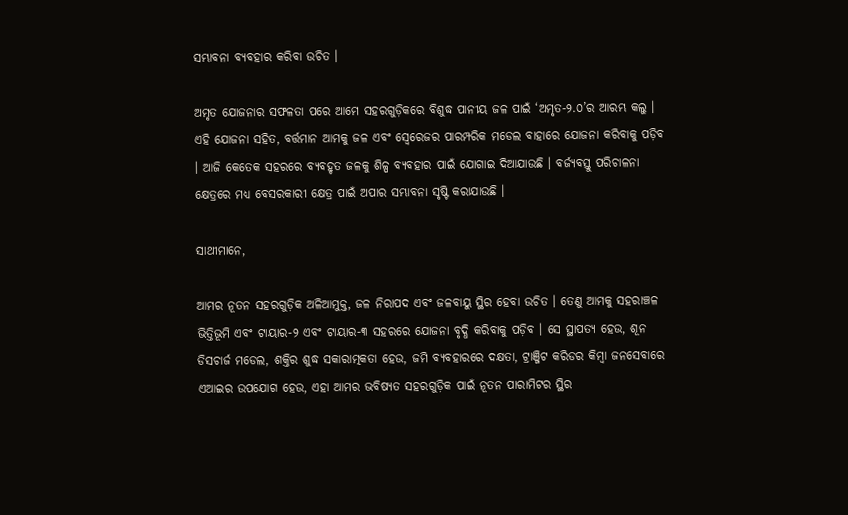ସମ୍ଭାବନା ବ୍ୟବହାର କରିବା ଉଚିତ ।

ଅମୃତ ଯୋଜନାର ସଫଳତା ପରେ ଆମେ ସହରଗୁଡ଼ିକରେ ବିଶୁଦ୍ଧ ପାନୀୟ ଜଳ ପାଇଁ ‘ଅମୃତ-୨.୦’ର ଆରମ୍ଭ କଲୁ । ଏହି ଯୋଜନା ସହିତ, ବର୍ତ୍ତମାନ ଆମକୁ ଜଳ ଏବଂ ସ୍ୱେରେଜର ପାରମ୍ପରିକ ମଡେଲ ବାହାରେ ଯୋଜନା କରିବାକୁ ପଡ଼ିବ । ଆଜି କେତେକ ସହରରେ ବ୍ୟବହୃତ ଜଳକୁ ଶିଳ୍ପ ବ୍ୟବହାର ପାଇଁ ଯୋଗାଇ ଦିଆଯାଉଛି । ବର୍ଜ୍ୟବସ୍ତୁ ପରିଚାଳନା କ୍ଷେତ୍ରରେ ମଧ୍ୟ ବେସରକାରୀ କ୍ଷେତ୍ର ପାଇଁ ଅପାର ସମ୍ଭାବନା ସୃଷ୍ଟି କରାଯାଉଛି ।

ସାଥୀମାନେ,

ଆମର ନୂତନ ସହରଗୁଡ଼ିକ ଅଳିଆମୁକ୍ତ, ଜଳ ନିରାପଦ ଏବଂ ଜଳବାୟୁ ସ୍ଥିର ହେବା ଉଚିତ । ତେଣୁ ଆମକୁ ସହରାଞ୍ଚଳ ଭିତ୍ତିଭୂମି ଏବଂ ଟାୟାର-୨ ଏବଂ ଟାୟାର-୩ ସହରରେ ଯୋଜନା ବୃଦ୍ଧି କରିବାକୁ ପଡ଼ିବ । ସେ ସ୍ଥାପତ୍ୟ ହେଉ, ଶୂନ ଡିସଚାର୍ଜ ମଡେଲ, ଶକ୍ତିର ଶୁଦ୍ଧ ସକାରାତ୍ମକତା ହେଉ, ଜମି ବ୍ୟବହାରରେ ଦକ୍ଷତା, ଟ୍ରାଞ୍ଜିଟ କରିଡର କିମ୍ବା ଜନସେବାରେ ଏଆଇର ଉପଯୋଗ ହେଉ, ଏହା ଆମର ଭବିଷ୍ୟତ ସହରଗୁଡ଼ିକ ପାଇଁ ନୂତନ ପାରାମିଟର ସ୍ଥିର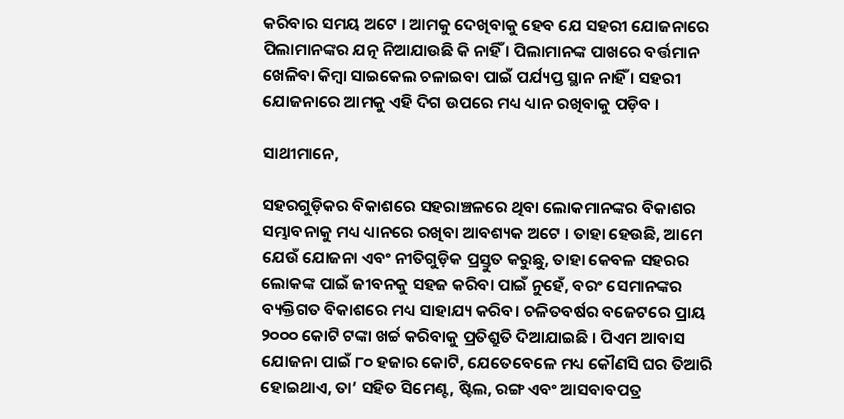କରିବାର ସମୟ ଅଟେ । ଆମକୁ ଦେଖିବାକୁ ହେବ ଯେ ସହରୀ ଯୋଜନାରେ ପିଲାମାନଙ୍କର ଯତ୍ନ ନିଆଯାଉଛି କି ନାହିଁ । ପିଲାମାନଙ୍କ ପାଖରେ ବର୍ତ୍ତମାନ ଖେଳିବା କିମ୍ବା ସାଇକେଲ ଚଳାଇବା ପାଇଁ ପର୍ଯ୍ୟପ୍ତ ସ୍ଥାନ ନାହିଁ । ସହରୀ ଯୋଜନାରେ ଆମକୁ ଏହି ଦିଗ ଉପରେ ମଧ୍ୟ ଧ୍ୟାନ ରଖିବାକୁ ପଡ଼ିବ ।

ସାଥୀମାନେ,

ସହରଗୁଡ଼ିକର ବିକାଶରେ ସହରାଞ୍ଚଳରେ ଥିବା ଲୋକମାନଙ୍କର ବିକାଶର ସମ୍ଭାବନାକୁ ମଧ୍ୟ ଧ୍ୟାନରେ ରଖିବା ଆବଶ୍ୟକ ଅଟେ । ତାହା ହେଉଛି, ଆମେ ଯେଉଁ ଯୋଜନା ଏବଂ ନୀତିଗୁଡ଼ିକ ପ୍ରସ୍ତୁତ କରୁଛୁ, ତାହା କେବଳ ସହରର ଲୋକଙ୍କ ପାଇଁ ଜୀବନକୁ ସହଜ କରିବା ପାଇଁ ନୁହେଁ, ବରଂ ସେମାନଙ୍କର ବ୍ୟକ୍ତିଗତ ବିକାଶରେ ମଧ୍ୟ ସାହାଯ୍ୟ କରିବ। ଚଳିତବର୍ଷର ବଜେଟରେ ପ୍ରାୟ ୨୦୦୦ କୋଟି ଟଙ୍କା ଖର୍ଚ୍ଚ କରିବାକୁ ପ୍ରତିଶ୍ରୁତି ଦିଆଯାଇଛି । ପିଏମ ଆବାସ ଯୋଜନା ପାଇଁ ୮୦ ହଜାର କୋଟି, ଯେତେବେଳେ ମଧ୍ୟ କୌଣସି ଘର ତିଆରି ହୋଇଥାଏ, ତା’ ସହିତ ସିମେଣ୍ଟ, ଷ୍ଟିଲ, ରଙ୍ଗ ଏବଂ ଆସବାବପତ୍ର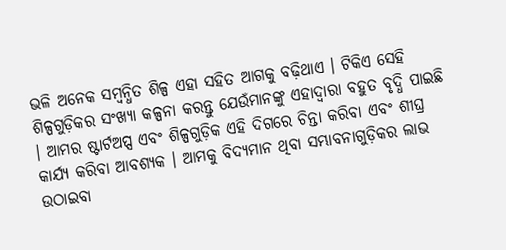ଭଳି ଅନେକ ସମ୍ବନ୍ଧିତ ଶିଳ୍ପ ଏହା ସହିତ ଆଗକୁ ବଢ଼ିଥାଏ । ଟିକିଏ ସେହି ଶିଳ୍ପଗୁଡ଼ିକର ସଂଖ୍ୟା କଳ୍ପନା କରନ୍ତୁ ଯେଉଁମାନଙ୍କୁ ଏହାଦ୍ୱାରା ବହୁତ ବୃଦ୍ଧି ପାଇଛି । ଆମର ଷ୍ଟାର୍ଟଅପ୍ସ ଏବଂ ଶିଳ୍ପଗୁଡ଼ିକ ଏହି ଦିଗରେ ଚିନ୍ତା କରିବା ଏବଂ ଶୀଘ୍ର କାର୍ଯ୍ୟ କରିବା ଆବଶ୍ୟକ । ଆମକୁ ବିଦ୍ୟମାନ ଥିବା ସମ୍ଭାବନାଗୁଡ଼ିକର ଲାଭ ଉଠାଇବା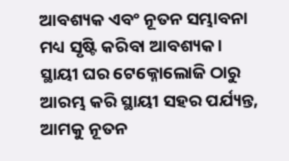ଆବଶ୍ୟକ ଏବଂ ନୂତନ ସମ୍ଭାବନା ମଧ୍ୟ ସୃଷ୍ଟି କରିବା ଆବଶ୍ୟକ । ସ୍ଥାୟୀ ଘର ଟେକ୍ନୋଲୋଜି ଠାରୁ ଆରମ୍ଭ କରି ସ୍ଥାୟୀ ସହର ପର୍ଯ୍ୟନ୍ତ, ଆମକୁ ନୂତନ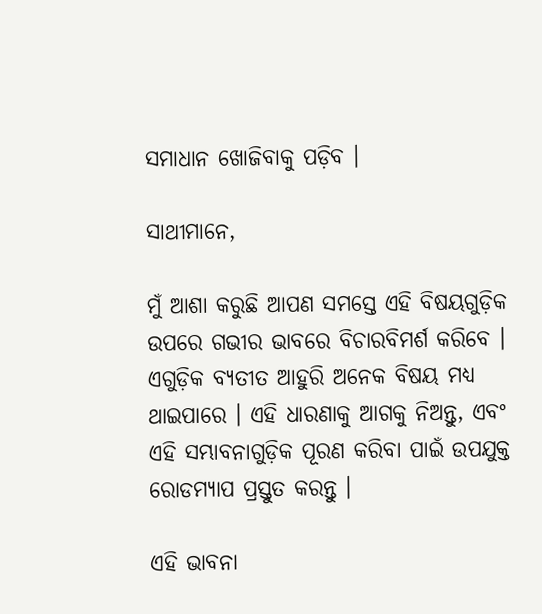ସମାଧାନ ଖୋଜିବାକୁ ପଡ଼ିବ ।

ସାଥୀମାନେ,

ମୁଁ ଆଶା କରୁଛି ଆପଣ ସମସ୍ତେ ଏହି ବିଷୟଗୁଡ଼ିକ ଉପରେ ଗଭୀର ଭାବରେ ବିଚାରବିମର୍ଶ କରିବେ । ଏଗୁଡ଼ିକ ବ୍ୟତୀତ ଆହୁରି ଅନେକ ବିଷୟ ମଧ୍ୟ ଥାଇପାରେ । ଏହି ଧାରଣାକୁ ଆଗକୁ ନିଅନ୍ତୁ, ଏବଂ ଏହି ସମ୍ଭାବନାଗୁଡ଼ିକ ପୂରଣ କରିବା ପାଇଁ ଉପଯୁକ୍ତ ରୋଡମ୍ୟାପ ପ୍ରସ୍ତୁତ କରନ୍ତୁ ।

ଏହି ଭାବନା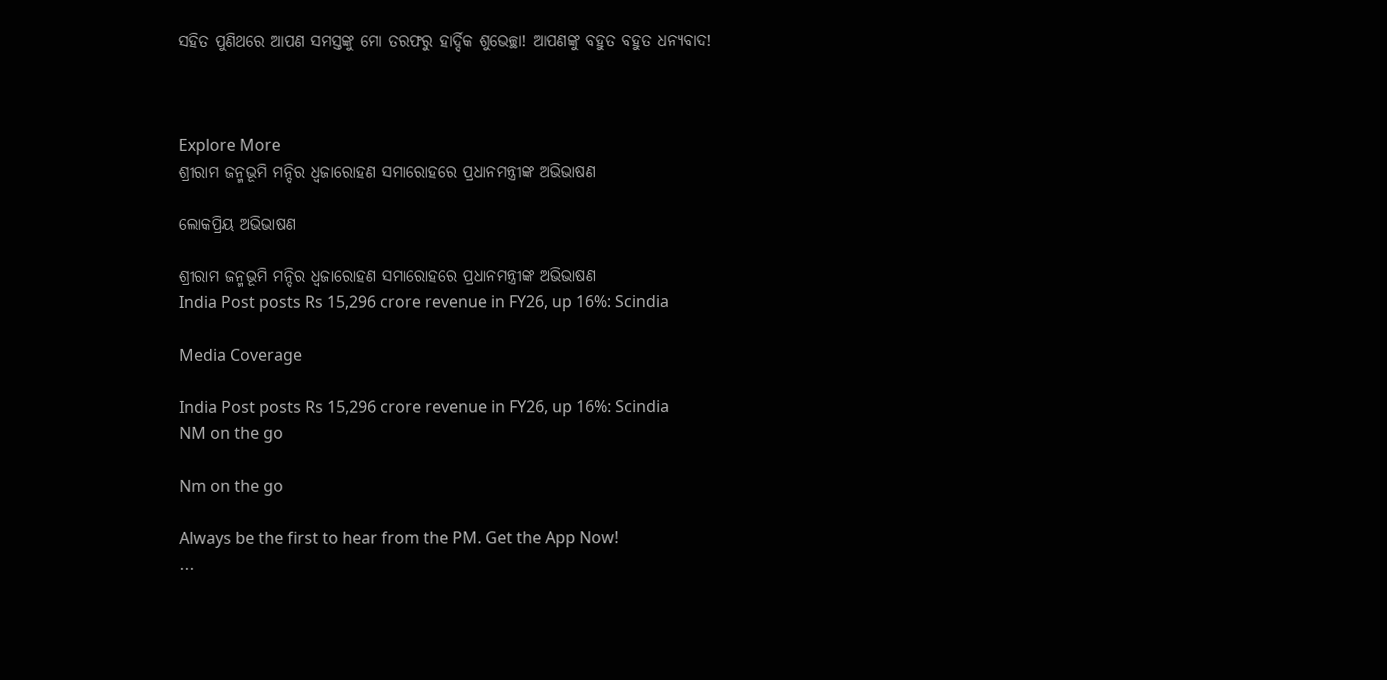ସହିତ ପୁଣିଥରେ ଆପଣ ସମସ୍ତଙ୍କୁ ମୋ ତରଫରୁ ହାର୍ଦ୍ଦିକ ଶୁଭେଚ୍ଛା! ଆପଣଙ୍କୁ ବହୁତ ବହୁତ ଧନ୍ୟବାଦ!



Explore More
ଶ୍ରୀରାମ ଜନ୍ମଭୂମି ମନ୍ଦିର ଧ୍ଵଜାରୋହଣ ସମାରୋହରେ ପ୍ରଧାନମନ୍ତ୍ରୀଙ୍କ ଅଭିଭାଷଣ

ଲୋକପ୍ରିୟ ଅଭିଭାଷଣ

ଶ୍ରୀରାମ ଜନ୍ମଭୂମି ମନ୍ଦିର ଧ୍ଵଜାରୋହଣ ସମାରୋହରେ ପ୍ରଧାନମନ୍ତ୍ରୀଙ୍କ ଅଭିଭାଷଣ
India Post posts Rs 15,296 crore revenue in FY26, up 16%: Scindia

Media Coverage

India Post posts Rs 15,296 crore revenue in FY26, up 16%: Scindia
NM on the go

Nm on the go

Always be the first to hear from the PM. Get the App Now!
...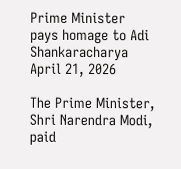Prime Minister pays homage to Adi Shankaracharya
April 21, 2026

The Prime Minister, Shri Narendra Modi, paid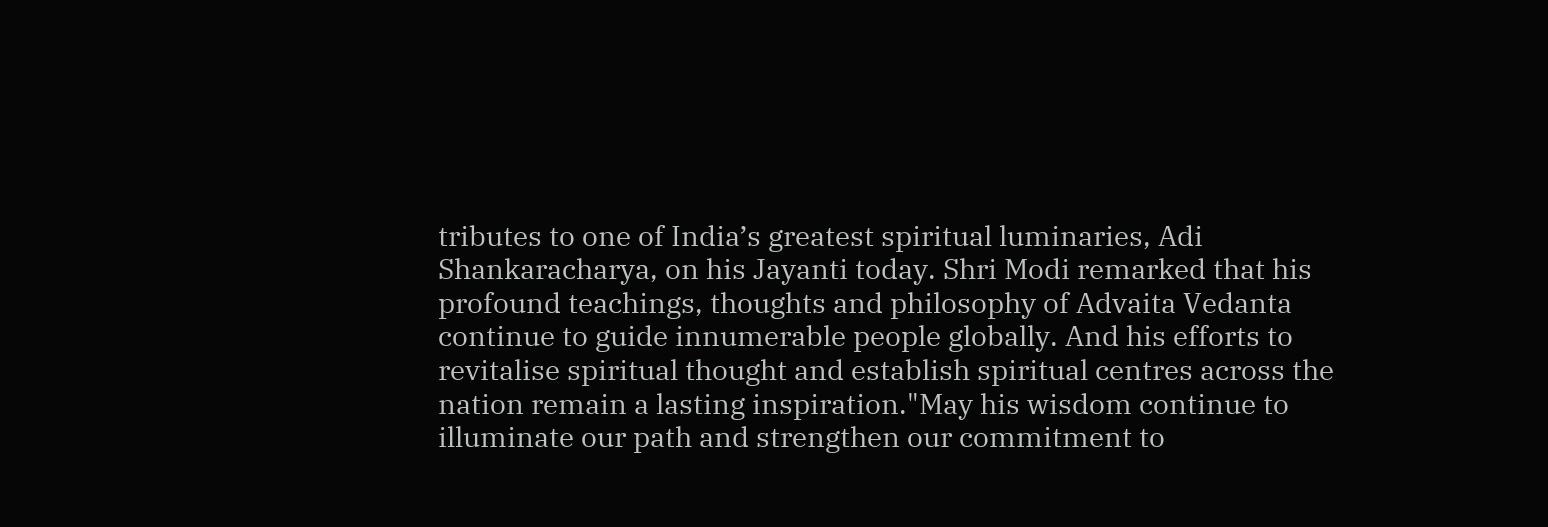tributes to one of India’s greatest spiritual luminaries, Adi Shankaracharya, on his Jayanti today. Shri Modi remarked that his profound teachings, thoughts and philosophy of Advaita Vedanta continue to guide innumerable people globally. And his efforts to revitalise spiritual thought and establish spiritual centres across the nation remain a lasting inspiration."May his wisdom continue to illuminate our path and strengthen our commitment to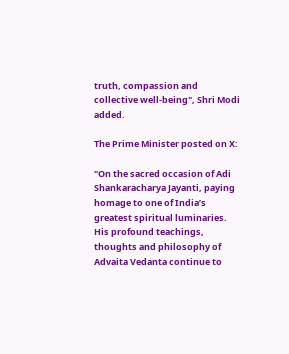truth, compassion and collective well-being", Shri Modi added.

The Prime Minister posted on X:

"On the sacred occasion of Adi Shankaracharya Jayanti, paying homage to one of India’s greatest spiritual luminaries. His profound teachings, thoughts and philosophy of Advaita Vedanta continue to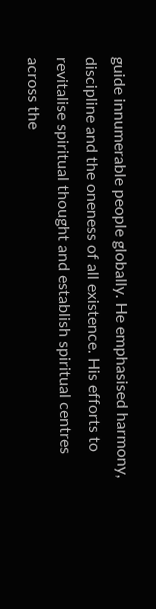guide innumerable people globally. He emphasised harmony, discipline and the oneness of all existence. His efforts to revitalise spiritual thought and establish spiritual centres across the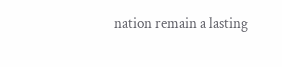nation remain a lasting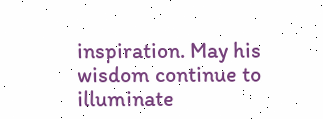inspiration. May his wisdom continue to illuminate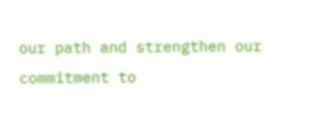our path and strengthen our commitment to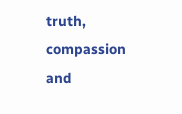truth, compassion and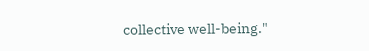collective well-being."